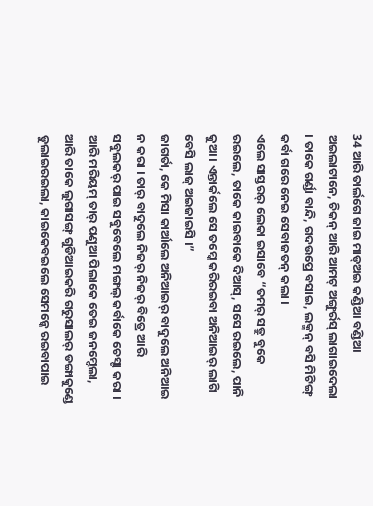34 ଆରି ତାର୍ଲଗେ ଜାଇ ମାଡ୍ଅଇ କଣ୍ଡିଆ ବଣ୍ଡିଆ ଅଇଲାଟାନେ, ଚିକନ୍ ଆରି ଆମଟ୍ ଅଙ୍ଗୁର୍ରସ୍ ଲାଗାଇଦେଲା । ତାକେ ଗର୍ଣ୍ଡା ବାନ୍ଦି, ଗଦଉପ୍ରେ ବସାଇ, ଲକ୍ମନ୍ ବସି ମିଟିଙ୍ଗ୍ କର୍ବା ଗରେ ନେଇ ସେବାଜତନ୍ କଲା ।
ଏଲେ ସାସ୍ତରର୍ ଲେକା ଇସାବେ “ତମର୍ ସତ୍ରୁ ବୁକେ ରଇଲେ, ତାକେ କାଇବାକେ ଦିଆସ୍, ସସେ ରଇଲେ, ପାନି କୁଆ । ଏନ୍ତାର୍କଲେ ସେ ତମ୍କେ କରିରଇବା ଅନିଆଇର୍ ଲାଗି ବେସି ଲାଜ୍ ଅଇଜାଇସି ।”
ଜାଗର୍ତା, କେ ମିସା କାର୍ଆଲେ ଅନିଆଇର୍ ବାଦୁଲେ ଅନିଆଇ ନ କରା । ତାର୍ ବାଦୁଲେ ନିଜର୍ ନିଜର୍ ବିତ୍ରେ ଆରି ସବୁଲକର୍ ପାଇ ସବୁବେଲେ ମଙ୍ଗଲ୍ କର୍ବାକେ ଚେସ୍ଟା କରା ।
ଆରି ମରିୟମ୍ ତାର୍ ପଣୁଆ ପିଲାକେ ତେଇ ଜନମ୍ଦେଲା, ଆରି ତାକେ ଲୁଗାସଙ୍ଗ୍ ଗୁଡିଆଇକରି ଗରୁସାଲର୍ ଡଙ୍ଗାକୁଣ୍ଡେ ଡୁଲାଇରଇଲା, କାଇକେବଇଲେ ସେମନ୍କେ ରଇବାପାଇ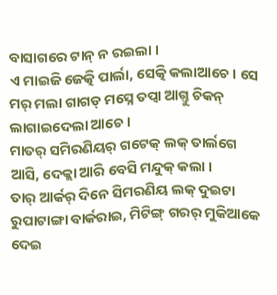ବାସାଗରେ ଟାନ୍ ନ ରଇଲା ।
ଏ ମାଇଜି ଜେତ୍କି ପାର୍ଲା, ସେତ୍କି କଲାଆଚେ । ସେ ମର୍ ମଲା ଗାଗଡ୍ ମସ୍ନେ ତପ୍ବା ଆଗ୍ତୁ ଚିକନ୍ ଲାଗାଇଦେଲା ଆଚେ ।
ମାତର୍ ସମିରଣିୟର୍ ଗଟେକ୍ ଲକ୍ ତାର୍ଲଗେ ଆସି, ଦେକ୍ଲା ଆରି ବେସି ମନ୍ଦୁକ୍ କଲା ।
ତାର୍ ଆର୍କର୍ ଦିନେ ସିମରଣିୟ ଲକ୍ ଦୁଇଟା ରୁପାଟାଙ୍ଗା ବାର୍କରାଇ, ମିଟିଙ୍ଗ୍ ଗରର୍ ମୁକିଆକେ ଦେଇ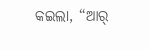କଇଲା, “ଆର୍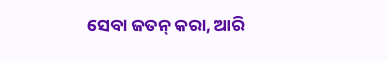ସେବା ଜତନ୍ କରା, ଆରି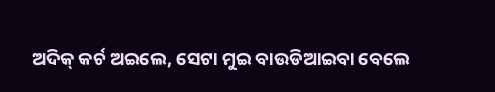ଅଦିକ୍ କର୍ଚ ଅଇଲେ, ସେଟା ମୁଇ ବାଉଡିଆଇବା ବେଲେ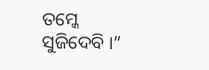ତମ୍କେ ସୁଜିଦେବି ।”